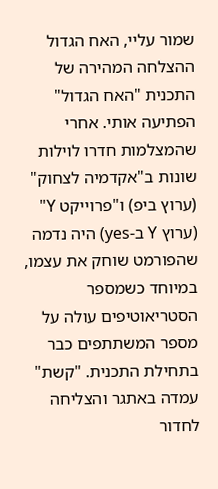שמור עליי, האח הגדול
ההצלחה המהירה של התכנית "האח הגדול" הפתיעה אותי. אחרי שהמצלמות חדרו לוילות שונות ב"אקדמיה לצחוק" (ערוץ ביפ) ו"פרוייקט Y" (ערוץ Y ב-yes) היה נדמה שהפורמט שוחק את עצמו, במיוחד כשמספר הסטריאוטיפים עולה על מספר המשתתפים כבר בתחילת התכנית. "קשת" עמדה באתגר והצליחה לחדור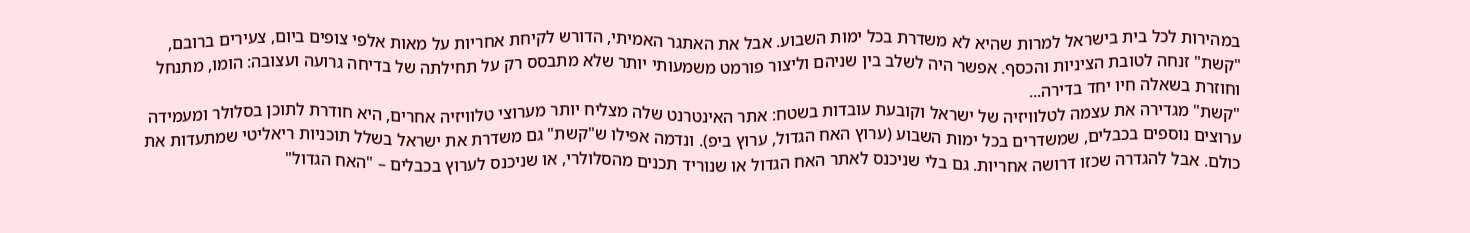במהירות לכל בית בישראל למרות שהיא לא משדרת בכל ימות השבוע. אבל את האתגר האמיתי, הדורש לקיחת אחריות על מאות אלפי צופים ביום, צעירים ברובם, "קשת" זנחה לטובת הציניות והכסף. אפשר היה לשלב בין שניהם וליצור פורמט משמעותי יותר שלא מתבסס רק על תחילתה של בדיחה גרועה ועצובה: הומו, מתנחל וחוזרת בשאלה חיו יחד בדירה...
"קשת" מגדירה את עצמה לטלוויזיה של ישראל וקובעת עובדות בשטח: אתר האינטרנט שלה מצליח יותר מערוצי טלוויזיה אחרים, היא חודרת לתוכן בסלולר ומעמידה ערוצים נוספים בכבלים, שמשדרים בכל ימות השבוע (ערוץ האח הגדול, ערוץ ביפ). ונדמה אפילו ש"קשת" גם משדרת את ישראל בשלל תוכניות ריאליטי שמתעדות את כולם. אבל להגדרה שכזו דרושה אחריות. גם בלי שניכנס לאתר האח הגדול או שנוריד תכנים מהסלולרי, או שניכנס לערוץ בכבלים – "האח הגדול"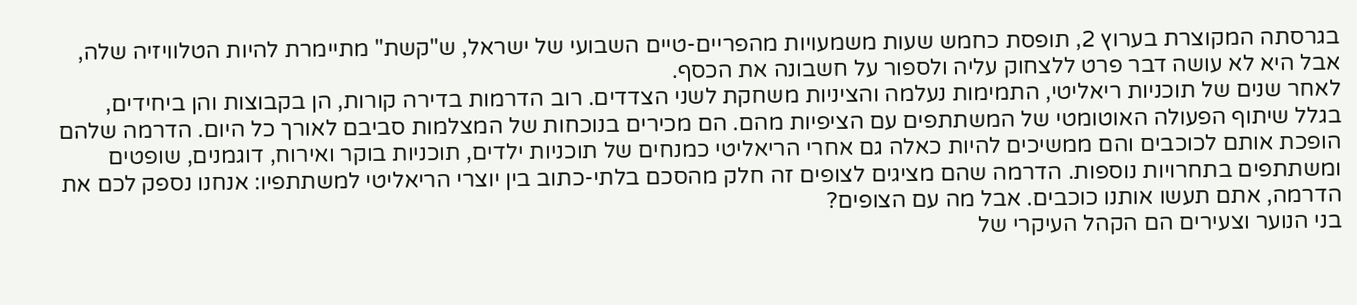בגרסתה המקוצרת בערוץ 2, תופסת כחמש שעות משמעויות מהפריים-טיים השבועי של ישראל, ש"קשת" מתיימרת להיות הטלוויזיה שלה, אבל היא לא עושה דבר פרט ללצחוק עליה ולספור על חשבונה את הכסף.
לאחר שנים של תוכניות ריאליטי, התמימות נעלמה והציניות משחקת לשני הצדדים. רוב הדרמות בדירה קורות, הן בקבוצות והן ביחידים, בגלל שיתוף הפעולה האוטומטי של המשתתפים עם הציפיות מהם. הם מכירים בנוכחות של המצלמות סביבם לאורך כל היום. הדרמה שלהם הופכת אותם לכוכבים והם ממשיכים להיות כאלה גם אחרי הריאליטי כמנחים של תוכניות ילדים, תוכניות בוקר ואירוח, דוגמנים, שופטים ומשתתפים בתחרויות נוספות. הדרמה שהם מציגים לצופים זה חלק מהסכם בלתי-כתוב בין יוצרי הריאליטי למשתתפיו: אנחנו נספק לכם את הדרמה, אתם תעשו אותנו כוכבים. אבל מה עם הצופים?
בני הנוער וצעירים הם הקהל העיקרי של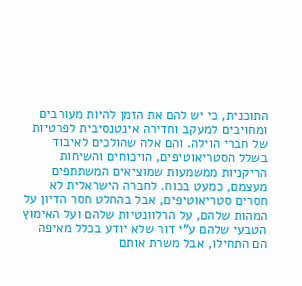התוכנית, כי יש להם את הזמן להיות מעורבים ומחויבים למעקב וחדירה אינטנסיבית לפרטיות של חברי הוילה. והם אלה שהולכים לאיבוד בשלל הסטריאוטיפים, הויכוחים והשיחות הריקניות ממשמעות שמוציאים המשתתפים מעצמם, כמעט בכוח. לחברה הישראלית לא חסרים סטריאוטיפים, אבל בהחלט חסר הדיון על המהות שלהם, על הרלוונטיות שלהם ועל האימוץ הטבעי שלהם ע"י דור שלא יודע בכלל מאיפה הם התחילו, אבל משרת אותם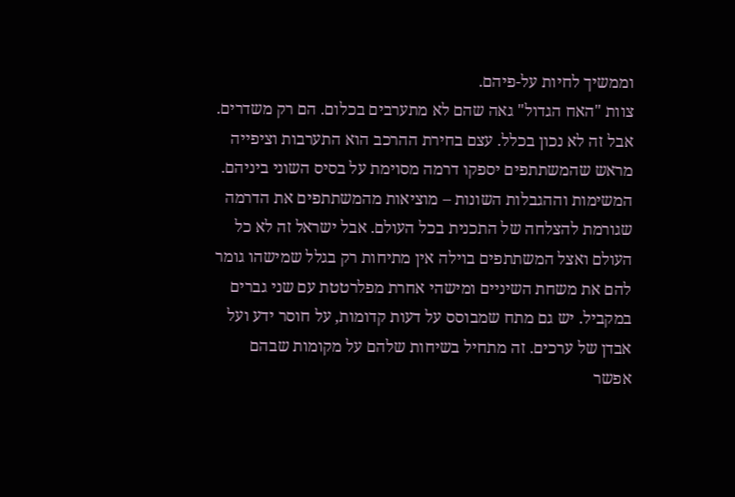וממשיך לחיות על-פיהם.
צוות "האח הגדול" גאה שהם לא מתערבים בכלום. הם רק משדרים. אבל זה לא נכון בכלל. עצם בחירת ההרכב הוא התערבות וציפייה מראש שהמשתתפים יספקו דרמה מסוימת על בסיס השוני ביניהם. המשימות וההגבלות השונות – מוציאות מהמשתתפים את הדרמה שגורמת להצלחה של התכנית בכל העולם. אבל ישראל זה לא כל העולם ואצל המשתתפים בוילה אין מתיחות רק בגלל שמישהו גומר להם את משחת השיניים ומישהי אחרת מפלרטטת עם שני גברים במקביל. יש גם מתח שמבוסס על דעות קדומות, על חוסר ידע ועל אבדן של ערכים. זה מתחיל בשיחות שלהם על מקומות שבהם אפשר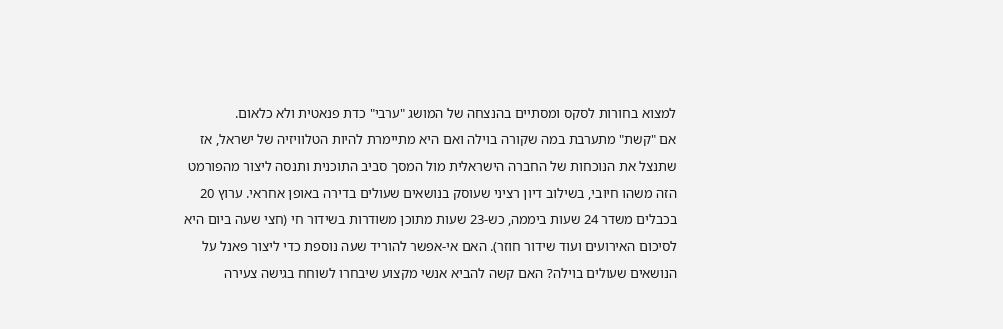למצוא בחורות לסקס ומסתיים בהנצחה של המושג "ערבי" כדת פנאטית ולא כלאום.
אם "קשת" מתערבת במה שקורה בוילה ואם היא מתיימרת להיות הטלוויזיה של ישראל, אז שתנצל את הנוכחות של החברה הישראלית מול המסך סביב התוכנית ותנסה ליצור מהפורמט הזה משהו חיובי, בשילוב דיון רציני שעוסק בנושאים שעולים בדירה באופן אחראי. ערוץ 20 בכבלים משדר 24 שעות ביממה, כש-23 שעות מתוכן משודרות בשידור חי (חצי שעה ביום היא לסיכום האירועים ועוד שידור חוזר). האם אי-אפשר להוריד שעה נוספת כדי ליצור פאנל על הנושאים שעולים בוילה? האם קשה להביא אנשי מקצוע שיבחרו לשוחח בגישה צעירה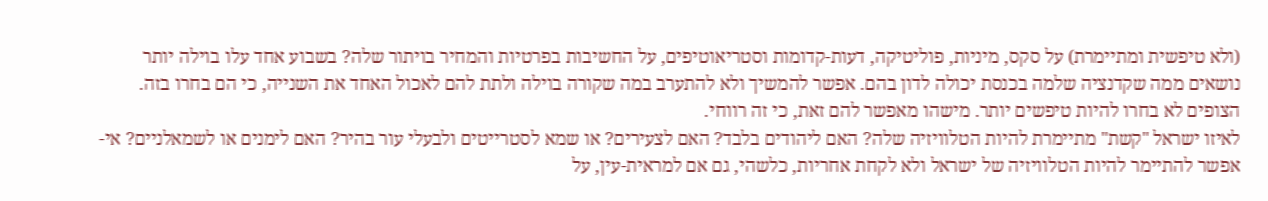(ולא טיפשית ומתיימרת) על סקס, מיניות, פוליטיקה, דעות-קדומות וסטריאוטיפים, על החשיבות בפרטיות והמחיר בויתור שלה? בשבוע אחד עלו בוילה יותר נושאים ממה שקדנציה שלמה בכנסת יכולה לדון בהם. אפשר להמשיך ולא להתערב במה שקורה בוילה ולתת להם לאכול האחד את השנייה, כי הם בחרו בזה. הצופים לא בחרו להיות טיפשים יותר. מישהו מאפשר להם זאת, כי זה רווחי.
לאיזו ישראל "קשת" מתיימרת להיות הטלוויזיה שלה? האם ליהודים בלבד? האם לצעירים? או שמא לסטרייטים ולבעלי עור בהיר? האם לימנים או לשמאלניים? אי-אפשר להתיימר להיות הטלוויזיה של ישראל ולא לקחת אחריות, כלשהי, גם אם למראית-עין, על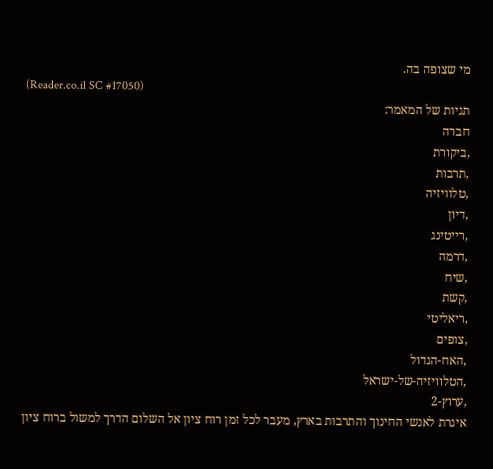מי שצופה בה.
(Reader.co.il SC #17050)
תגיות של המאמר:
חברה
,ביקורת
,תרבות
,טלוויזיה
,דיון
,רייטינג
,דרמה
,שיח
,קשת
,ריאליטי
,צופים
,האח-הגדול
,הטלוויזיה-של-ישראל
,ערוץ-2
איגרת לאנשי החינוך והתרבות בארץ, מעבר לכל זמן רוח ציון אל השלום הדרך למשול ברוח ציון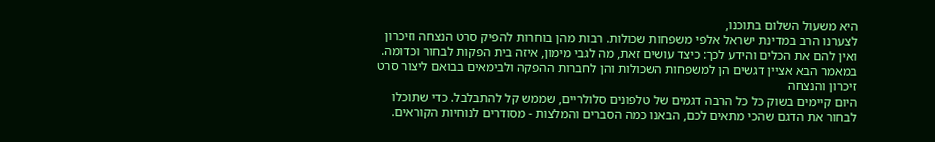היא משעול השלום בתוכנו,
לצערנו הרב במדינת ישראל אלפי משפחות שכולות. רבות מהן בוחרות להפיק סרט הנצחה וזיכרון ואין להם את הכלים והידע לכך: כיצד עושים זאת, מה לגבי מימון, איזה בית הפקות לבחור וכדומה. במאמר הבא אציין דגשים הן למשפחות השכולות והן לחברות ההפקה ולבימאים בבואם ליצור סרט זיכרון והנצחה
היום קיימים בשוק כל כל הרבה דגמים של טלפונים סלולריים, שממש קל להתבלבל. כדי שתוכלו לבחור את הדגם שהכי מתאים לכם, הבאנו כמה הסברים והמלצות - מסודרים לנוחיות הקוראים.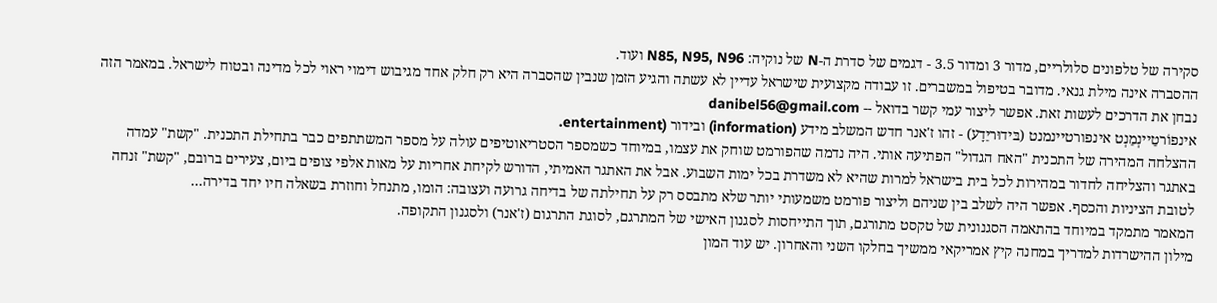סקירה של טלפונים סלולריים, מדור 3 ומדור 3.5 - דגמים של סדרת ה-N של נוקיה: N85, N95, N96 ועוד.
ההסברה אינה מילת גנאי. מדובר בטיפול במשברים. זו עבודה מקצועית שישראל עדיין לא עשתה והגיע הזמן שנבין שהסברה היא רק חלק אחד מגיבוש דימוי ראוי לכל מדינה ובטוח לישראל. במאמר הזה נבחן את הדרכים לעשות זאת. אפשר ליצור עמי קשר בדואל -- danibel56@gmail.com
אינפוֹרטֵיינְמֵנְט אינפורטיינמנט (בּידוּריֵדָע) - זהו ז'אנר חדש המשלב מידע (information) ובידור (entertainment.
ההצלחה המהירה של התכנית "האח הגדול" הפתיעה אותי. היה נדמה שהפורמט שוחק את עצמו, במיוחד כשמספר הסטריאוטיפים עולה על מספר המשתתפים כבר בתחילת התכנית. "קשת" עמדה באתגר והצליחה לחדור במהירות לכל בית בישראל למרות שהיא לא משדרת בכל ימות השבוע. אבל את האתגר האמיתי, הדורש לקיחת אחריות על מאות אלפי צופים ביום, צעירים ברובם, "קשת" זנחה לטובת הציניות והכסף. אפשר היה לשלב בין שניהם וליצור פורמט משמעותי יותר שלא מתבסס רק על תחילתה של בדיחה גרועה ועצובה: הומו, מתנחל וחוזרת בשאלה חיו יחד בדירה...
המאמר מתמקד במיוחד בהתאמה הסגנונית של טקסט מתורגם, תוך התייחסות לסגנון האישי של המתרגם, לסוגת התרגום (ז'אנר) ולסגנון התקופה.
מילון ההישרדות למדריך במחנה קיץ אמריקאי ממשיך בחלקו השני והאחרון. יש עוד המון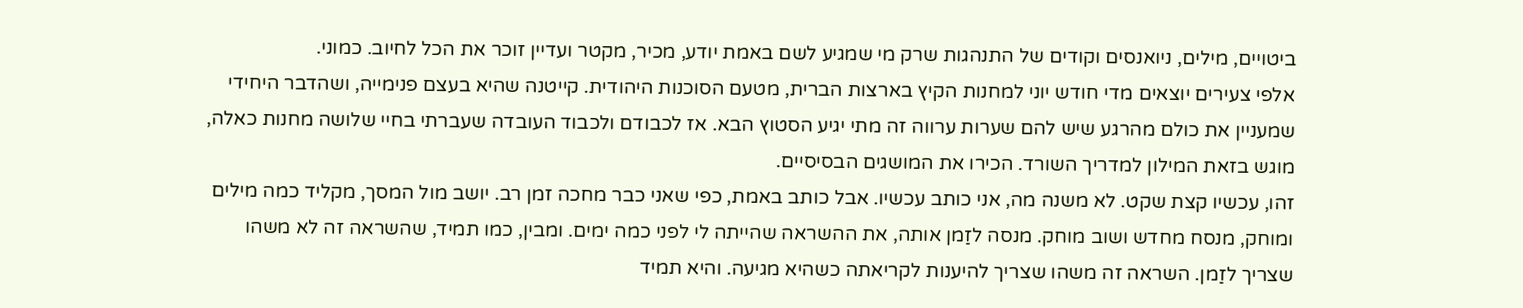ביטויים, מילים, ניואנסים וקודים של התנהגות שרק מי שמגיע לשם באמת יודע, מכיר, מקטר ועדיין זוכר את הכל לחיוב. כמוני.
אלפי צעירים יוצאים מדי חודש יוני למחנות הקיץ בארצות הברית, מטעם הסוכנות היהודית. קייטנה שהיא בעצם פנימייה, ושהדבר היחידי שמעניין את כולם מהרגע שיש להם שערות ערווה זה מתי יגיע הסטוץ הבא. אז לכבודם ולכבוד העובדה שעברתי בחיי שלושה מחנות כאלה, מוגש בזאת המילון למדריך השורד. הכירו את המושגים הבסיסיים.
זהו, עכשיו קצת שקט. לא משנה מה, אני כותב עכשיו. אבל כותב באמת, כפי שאני כבר מחכה זמן רב. יושב מול המסך, מקליד כמה מילים ומוחק, מנסח מחדש ושוב מוחק. מנסה לזַמן אותה, את ההשראה שהייתה לי לפני כמה ימים. ומבין, כמו תמיד, שהשראה זה לא משהו שצריך לזַמן. השראה זה משהו שצריך להיענות לקריאתה כשהיא מגיעה. והיא תמיד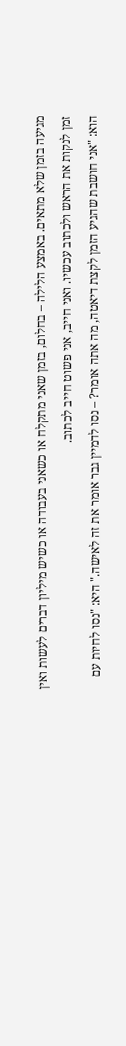מגיעה בזמן שלא מתאים. באמצע הלילה – בחלום, בזמן שאני מתקלח או כשאני בעבודה או כשיש מיליון דברים לעשות ואין זמן לנקות את הראש ולכתוב עכשיו. ואני חייב, אני פשוט חייב לכתוב.
הוא: "אני חושבת שהגיע הזמן לקצת דיאטה, מה אתה אומר? – נסו לדמיין גבר אומר את זה לאישה." היא: "נסו לחיות עם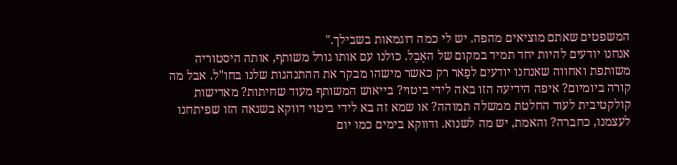המשפטים שאתם מוציאים מהפה. יש לי כמה דוגמאות בשבילך."
אנחנו יודעים להיות יחד תמיד במקום של האֶבֶל. כולנו עם אותו גורל משותף, אותה היסטוריה משותפת ואחווה שאנחנו יודעים לפַאר רק כאשר מישהו מבקר את ההתנהגות שלנו בחו"ל. אבל מה קורה ביומיום? איפה הידיעה הזו באה לידי ביטוי? בייאוש המשותף מעוד שחיתות? מאדישות קולקטיבית לעוד החלטת ממשלה תמוהה? או שמא זה בא לידי ביטוי דווקא בשנאה הזו שפיתחנו לעצמנו, כחברה? והאמת, יש מה לשנוא. ודווקא בימים כמו יום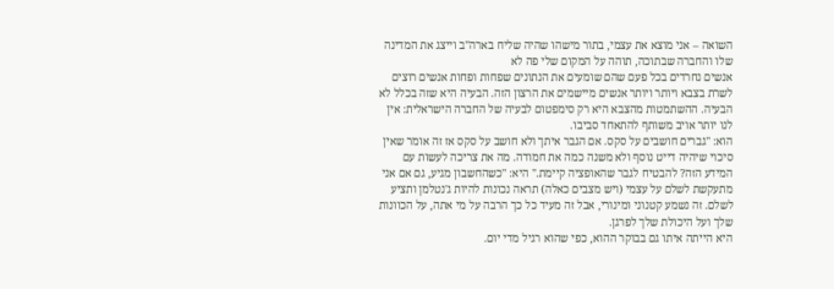השואה – אני מוצא את עצמי, בתור מישהו שהיה שליח בארה"ב וייצג את המדינה שלו והחברה שבתוכה, תוהה על המקום שלי פה לא
אנשים נחרדים בכל פעם שהם שומעים את הנתונים שפחות ופחות אנשים רוצים לשרת בצבא ויותר ויותר אנשים מיישמים את הרצון הזה. הבעיה היא שזה בכלל לא הבעיה. ההשתמטות מהצבא היא רק סימפטום לבעיה של החברה הישראלית: אין לנו יותר אויב משותף להתאחד סביבו.
הוא: "גברים חושבים על סקס. אם הגבר איתך ולא חושב על סקס אז זה אומר שאין סיכוי שיהיה דייט נוסף ולא משנה כמה את חמודה. מה את צריכה לעשות עם המידע הזה? להבטיח לגבר שהאופציה קיימת." היא: "כשהחשבון מגיע, גם אם אני מתעקשת לשלם על עצמי (ויש מצבים כאלה) תראה נכונות להיות ג'נטלמן ותציע לשלם. זה נשמע קטנוני ומינורי, אבל זה מעיד כל כך הרבה על מי אתה, על הכוונות שלך ועל היכולת שלך לפרגן.
היא הייתה איתו גם בבוקר ההוא, כפי שהוא רגיל מדי יום.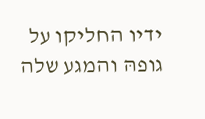ידיו החליקו על גופהּ והמגע שלה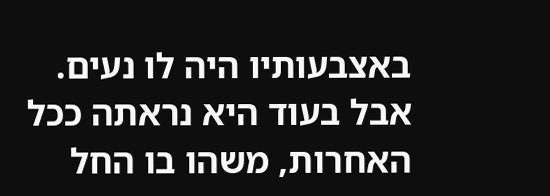באצבעותיו היה לו נעים. אבל בעוד היא נראתה ככל האחרות, משהו בו החל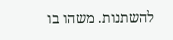להשתנות. משהו בו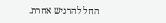החל להרגיש אחרת.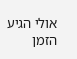אולי הגיע הזמן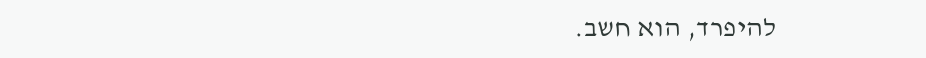להיפרד, הוא חשב.